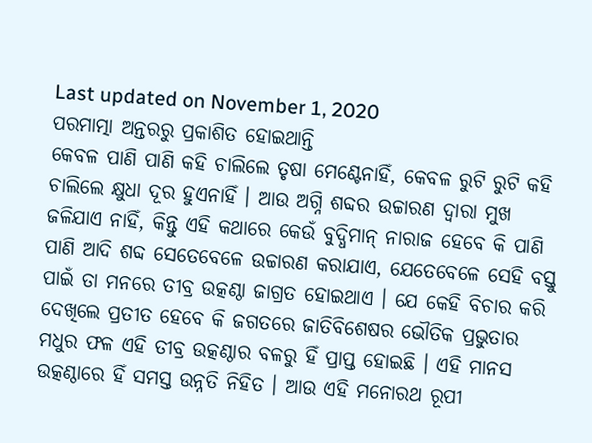Last updated on November 1, 2020
ପରମାତ୍ମା ଅନ୍ତରରୁ ପ୍ରକାଶିତ ହୋଇଥାନ୍ତି
କେବଳ ପାଣି ପାଣି କହି ଚାଲିଲେ ତୃଷା ମେଣ୍ଟେନାହିଁ, କେବଳ ରୁଟି ରୁଟି କହି ଚାଲିଲେ କ୍ଷୁଧା ଦୂର ହୁଏନାହିଁ । ଆଉ ଅଗ୍ନି ଶବ୍ଦର ଉଚ୍ଚାରଣ ଦ୍ୱାରା ମୁଖ ଜଳିଯାଏ ନାହିଁ, କିନ୍ତୁ ଏହି କଥାରେ କେଉଁ ବୁଦ୍ଧିମାନ୍ ନାରାଜ ହେବେ କି ପାଣି ପାଣି ଆଦି ଶବ୍ଦ ସେତେବେଳେ ଉଚ୍ଚାରଣ କରାଯାଏ, ଯେତେବେଳେ ସେହି ବସ୍ତୁ ପାଇଁ ତା ମନରେ ତୀବ୍ର ଉତ୍କଣ୍ଠା ଜାଗ୍ରତ ହୋଇଥାଏ । ଯେ କେହି ବିଚାର କରି ଦେଖିଲେ ପ୍ରତୀତ ହେବେ କି ଜଗତରେ ଜାତିବିଶେଷର ଭୌତିକ ପ୍ରଭୁତାର ମଧୁର ଫଳ ଏହି ତୀବ୍ର ଉତ୍କଣ୍ଠାର ବଳରୁ ହିଁ ପ୍ରାପ୍ତ ହୋଇଛି । ଏହି ମାନସ ଉତ୍କଣ୍ଠାରେ ହିଁ ସମସ୍ତ ଉନ୍ନତି ନିହିତ । ଆଉ ଏହି ମନୋରଥ ରୂପୀ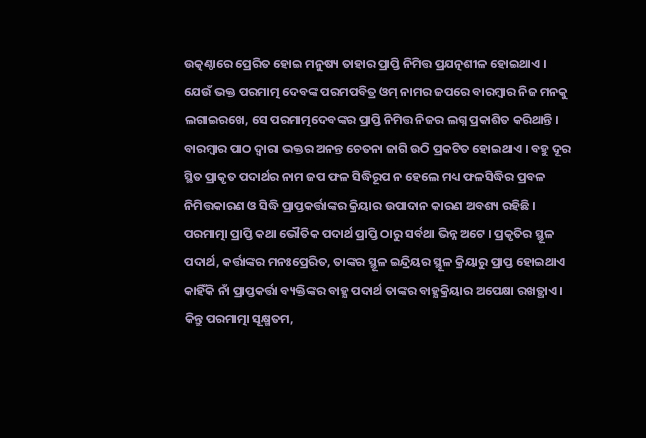ଉତ୍କଣ୍ଠାରେ ପ୍ରେରିତ ହୋଇ ମନୁଷ୍ୟ ତାହାର ପ୍ରାପ୍ତି ନିମିତ୍ତ ପ୍ରଯତ୍ନଶୀଳ ହୋଇଥାଏ ।
ଯେଉଁ ଭକ୍ତ ପରମାତ୍ମ ଦେବଙ୍କ ପରମପବିତ୍ର ଓମ୍ ନାମର ଜପରେ ବାରମ୍ବାର ନିଜ ମନକୁ ଲଗାଇରଖେ, ସେ ପରମାତ୍ମଦେବଙ୍କର ପ୍ରାପ୍ତି ନିମିତ୍ତ ନିଜର ଲଗ୍ନ ପ୍ରକାଶିତ କରିଥାନ୍ତି । ବାରମ୍ବାର ପାଠ ଦ୍ୱାରା ଭକ୍ତର ଅନନ୍ତ ଚେତନା ଜାଗି ଉଠି ପ୍ରକଟିତ ହୋଇଥାଏ । ବହୁ ଦୂର ସ୍ଥିତ ପ୍ରାକୃତ ପଦାର୍ଥର ନାମ ଜପ ଫଳ ସିଦ୍ଧିରୂପ ନ ହେଲେ ମଧ୍ୟ ଫଳସିଦ୍ଧିର ପ୍ରବଳ ନିମିତ୍ତକାରଣ ଓ ସିଦ୍ଧି ପ୍ରାପ୍ତକର୍ତ୍ତାଙ୍କର କ୍ରିୟାର ଉପାଦାନ କାରଣ ଅବଶ୍ୟ ରହିଛି ।
ପରମାତ୍ମା ପ୍ରାପ୍ତି କଥା ଭୌତିକ ପଦାର୍ଥ ପ୍ରାପ୍ତି ଠାରୁ ସର୍ବଥା ଭିନ୍ନ ଅଟେ । ପ୍ରକୃତିର ସ୍ଥୂଳ ପଦାର୍ଥ, କର୍ତ୍ତାଙ୍କର ମନଃପ୍ରେରିତ, ତାଙ୍କର ସ୍ଥୂଳ ଇନ୍ଦ୍ରିୟର ସ୍ଥୂଳ କ୍ରିୟାରୁ ପ୍ରାପ୍ତ ହୋଇଥାଏ କାହିଁକି ନାଁ ପ୍ରାପ୍ତକର୍ତ୍ତା ବ୍ୟକ୍ତିଙ୍କର ବାହ୍ଯ ପଦାର୍ଥ ତାଙ୍କର ବାହ୍ଯକ୍ରିୟାର ଅପେକ୍ଷା ରଖତ୍ଥାଏ । କିନ୍ତୁ ପରମାତ୍ମା ସୂକ୍ଷ୍ମତମ,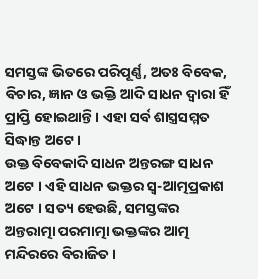ସମସ୍ତଙ୍କ ଭିତରେ ପରିପୂର୍ଣ୍ଣ, ଅତଃ ବିବେକ, ବିଚାର, ଜ୍ଞାନ ଓ ଭକ୍ତି ଆଦି ସାଧନ ଦ୍ୱାରା ହିଁ ପ୍ରାପ୍ତି ହୋଇଥାନ୍ତି । ଏହା ସର୍ବ ଶାସ୍ତ୍ରସମ୍ମତ ସିଦ୍ଧାନ୍ତ ଅଟେ ।
ଉକ୍ତ ବିବେକାଦି ସାଧନ ଅନ୍ତରଙ୍ଗ ସାଧନ ଅଟେ । ଏହି ସାଧନ ଭକ୍ତର ସ୍ୱ-ଆତ୍ମପ୍ରକାଶ ଅଟେ । ସତ୍ୟ ହେଉଛି, ସମସ୍ତଙ୍କର ଅନ୍ତରାତ୍ମା ପରମାତ୍ମା ଭକ୍ତଙ୍କର ଆତ୍ମ ମନ୍ଦିରରେ ବିରାଜିତ ।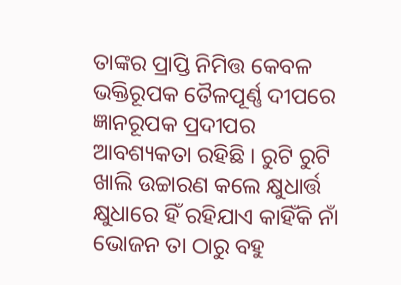ତାଙ୍କର ପ୍ରାପ୍ତି ନିମିତ୍ତ କେବଳ ଭକ୍ତିରୂପକ ତୈଳପୂର୍ଣ୍ଣ ଦୀପରେ ଜ୍ଞାନରୂପକ ପ୍ରଦୀପର ଆବଶ୍ୟକତା ରହିଛି । ରୁଟି ରୁଟି ଖାଲି ଉଚ୍ଚାରଣ କଲେ କ୍ଷୁଧାର୍ତ୍ତ କ୍ଷୁଧାରେ ହିଁ ରହିଯାଏ କାହିଁକି ନାଁ ଭୋଜନ ତା ଠାରୁ ବହୁ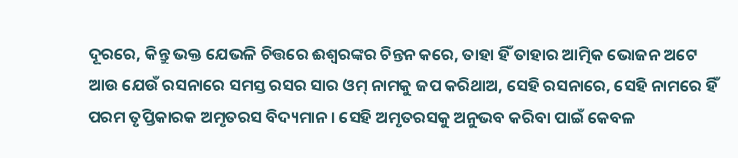ଦୂରରେ, କିନ୍ତୁ ଭକ୍ତ ଯେଭଳି ଚିତ୍ତରେ ଈଶ୍ୱରଙ୍କର ଚିନ୍ତନ କରେ, ତାହା ହିଁ ତାହାର ଆତ୍ମିକ ଭୋଜନ ଅଟେ ଆଉ ଯେଉଁ ରସନାରେ ସମସ୍ତ ରସର ସାର ଓମ୍ ନାମକୁ ଜପ କରିଥାଅ, ସେହି ରସନାରେ, ସେହି ନାମରେ ହିଁ ପରମ ତୃପ୍ତିକାରକ ଅମୃତରସ ବିଦ୍ୟମାନ । ସେହି ଅମୃତରସକୁ ଅନୁଭବ କରିବା ପାଇଁ କେବଳ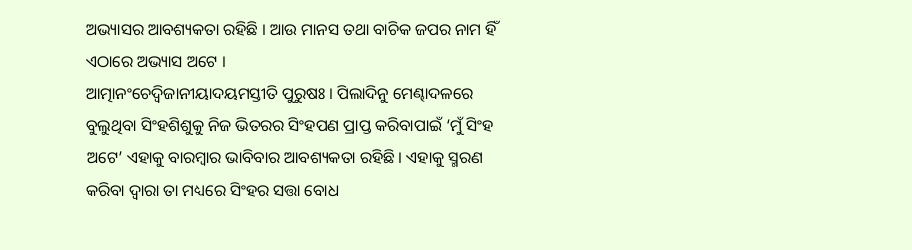ଅଭ୍ୟାସର ଆବଶ୍ୟକତା ରହିଛି । ଆଉ ମାନସ ତଥା ବାଚିକ ଜପର ନାମ ହିଁ ଏଠାରେ ଅଭ୍ୟାସ ଅଟେ ।
ଆତ୍ମାନଂଚେଦ୍ୱିଜାନୀୟାଦୟମସ୍ତୀତି ପୁରୁଷଃ । ପିଲାଦିନୁ ମେଣ୍ଢାଦଳରେ ବୁଲୁଥିବା ସିଂହଶିଶୁକୁ ନିଜ ଭିତରର ସିଂହପଣ ପ୍ରାପ୍ତ କରିବାପାଇଁ ‘ମୁଁ ସିଂହ ଅଟେ’ ଏହାକୁ ବାରମ୍ବାର ଭାବିବାର ଆବଶ୍ୟକତା ରହିଛି । ଏହାକୁ ସ୍ମରଣ କରିବା ଦ୍ୱାରା ତା ମଧ୍ୟରେ ସିଂହର ସତ୍ତା ବୋଧ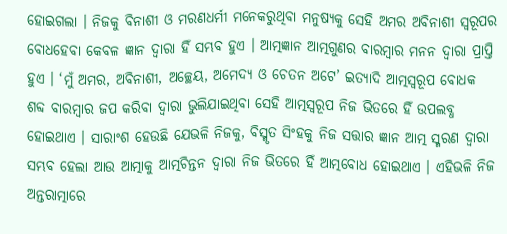ହୋଇଗଲା । ନିଜକୁ ବିନାଶୀ ଓ ମରଣଧର୍ମୀ ମନେକରୁଥିବା ମନୁଷ୍ୟକୁ ସେହି ଅମର ଅବିନାଶୀ ସ୍ୱରୂପର ବୋଧହେବା କେବଳ ଜ୍ଞାନ ଦ୍ୱାରା ହିଁ ସମ୍ଭବ ହୁଏ । ଆତ୍ମଜ୍ଞାନ ଆତ୍ମଗୁଣର ବାରମ୍ବାର ମନନ ଦ୍ୱାରା ପ୍ରାପ୍ତି ହୁଏ । ‘ମୁଁ ଅମର, ଅବିନାଶୀ, ଅଚ୍ଛେୟ, ଅମେଦ୍ୟ ଓ ଚେତନ ଅଟେ’ ଇତ୍ୟାଦି ଆତ୍ମସ୍ୱରୂପ ବୋଧକ ଶବ୍ଦ ବାରମ୍ବାର ଜପ କରିବା ଦ୍ୱାରା ଭୁଲିଯାଇଥିବା ସେହି ଆତ୍ମସ୍ୱରୂପ ନିଜ ଭିତରେ ହିଁ ଉପଲବ୍ଧ ହୋଇଥାଏ । ସାରାଂଶ ହେଉଛି ଯେଭଳି ନିଜକୁ, ବିସ୍ମୃତ ସିଂହକୁ ନିଜ ସତ୍ତାର ଜ୍ଞାନ ଆତ୍ମ ସ୍ମରଣ ଦ୍ୱାରା ସମ୍ଭବ ହେଲା ଆଉ ଆତ୍ମାକୁ ଆତ୍ମଚିନ୍ତନ ଦ୍ୱାରା ନିଜ ଭିତରେ ହିଁ ଆତ୍ମବୋଧ ହୋଇଥାଏ । ଏହିଭଳି ନିଜ ଅନ୍ତରାତ୍ମାରେ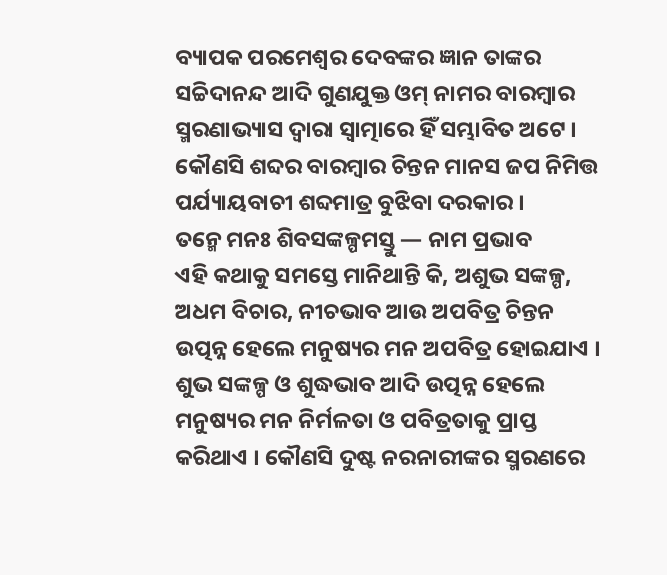ବ୍ୟାପକ ପରମେଶ୍ୱର ଦେବଙ୍କର ଜ୍ଞାନ ତାଙ୍କର ସଚ୍ଚିଦାନନ୍ଦ ଆଦି ଗୁଣଯୁକ୍ତ ଓମ୍ ନାମର ବାରମ୍ବାର ସ୍ମରଣାଭ୍ୟାସ ଦ୍ୱାରା ସ୍ୱାତ୍ମାରେ ହିଁ ସମ୍ଭାବିତ ଅଟେ । କୌଣସି ଶବ୍ଦର ବାରମ୍ବାର ଚିନ୍ତନ ମାନସ ଜପ ନିମିତ୍ତ ପର୍ଯ୍ୟାୟବାଚୀ ଶବ୍ଦମାତ୍ର ବୁଝିବା ଦରକାର ।
ତନ୍ମେ ମନଃ ଶିବସଙ୍କଳ୍ପମସ୍ତୁ — ନାମ ପ୍ରଭାବ
ଏହି କଥାକୁ ସମସ୍ତେ ମାନିଥାନ୍ତି କି, ଅଶୁଭ ସଙ୍କଳ୍ପ, ଅଧମ ବିଚାର, ନୀଚଭାବ ଆଉ ଅପବିତ୍ର ଚିନ୍ତନ ଉତ୍ପନ୍ନ ହେଲେ ମନୁଷ୍ୟର ମନ ଅପବିତ୍ର ହୋଇଯାଏ । ଶୁଭ ସଙ୍କଳ୍ପ ଓ ଶୁଦ୍ଧଭାବ ଆଦି ଉତ୍ପନ୍ନ ହେଲେ ମନୁଷ୍ୟର ମନ ନିର୍ମଳତା ଓ ପବିତ୍ରତାକୁ ପ୍ରାପ୍ତ କରିଥାଏ । କୌଣସି ଦୁଷ୍ଟ ନରନାରୀଙ୍କର ସ୍ମରଣରେ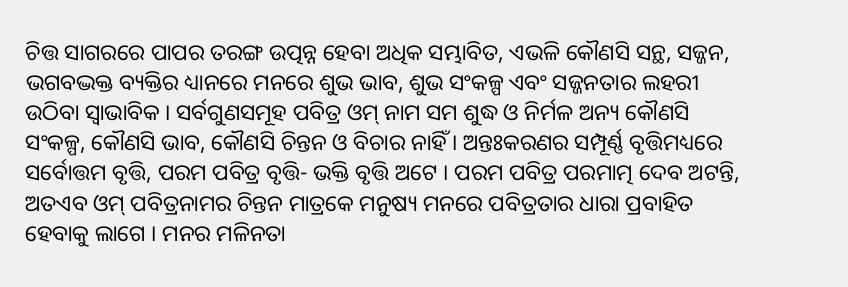ଚିତ୍ତ ସାଗରରେ ପାପର ତରଙ୍ଗ ଉତ୍ପନ୍ନ ହେବା ଅଧିକ ସମ୍ଭାବିତ, ଏଭଳି କୌଣସି ସନ୍ଥ, ସଜ୍ଜନ, ଭଗବଦ୍ଭକ୍ତ ବ୍ୟକ୍ତିର ଧ୍ୟାନରେ ମନରେ ଶୁଭ ଭାବ, ଶୁଭ ସଂକଳ୍ପ ଏବଂ ସଜ୍ଜନତାର ଲହରୀ ଉଠିବା ସ୍ୱାଭାବିକ । ସର୍ବଗୁଣସମୂହ ପବିତ୍ର ଓମ୍ ନାମ ସମ ଶୁଦ୍ଧ ଓ ନିର୍ମଳ ଅନ୍ୟ କୌଣସି ସଂକଳ୍ପ, କୌଣସି ଭାବ, କୌଣସି ଚିନ୍ତନ ଓ ବିଚାର ନାହିଁ । ଅନ୍ତଃକରଣର ସମ୍ପୂର୍ଣ୍ଣ ବୃତ୍ତିମଧ୍ୟରେ ସର୍ବୋତ୍ତମ ବୃତ୍ତି, ପରମ ପବିତ୍ର ବୃତ୍ତି- ଭକ୍ତି ବୃତ୍ତି ଅଟେ । ପରମ ପବିତ୍ର ପରମାତ୍ମ ଦେବ ଅଟନ୍ତି, ଅତଏବ ଓମ୍ ପବିତ୍ରନାମର ଚିନ୍ତନ ମାତ୍ରକେ ମନୁଷ୍ୟ ମନରେ ପବିତ୍ରତାର ଧାରା ପ୍ରବାହିତ ହେବାକୁ ଲାଗେ । ମନର ମଳିନତା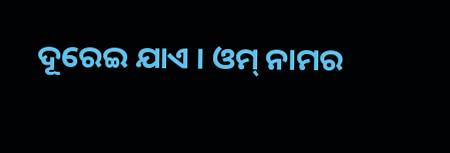ଦୂରେଇ ଯାଏ । ଓମ୍ ନାମର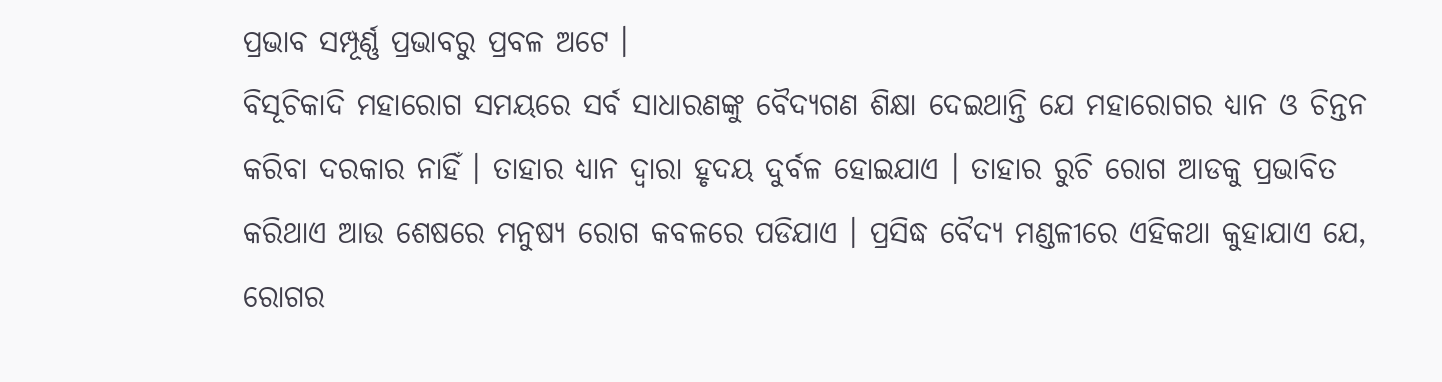ପ୍ରଭାବ ସମ୍ପୂର୍ଣ୍ଣ ପ୍ରଭାବରୁ ପ୍ରବଳ ଅଟେ ।
ବିସୂଚିକାଦି ମହାରୋଗ ସମୟରେ ସର୍ବ ସାଧାରଣଙ୍କୁ ବୈଦ୍ୟଗଣ ଶିକ୍ଷା ଦେଇଥାନ୍ତି ଯେ ମହାରୋଗର ଧ୍ୟାନ ଓ ଚିନ୍ତନ କରିବା ଦରକାର ନାହିଁ । ତାହାର ଧ୍ୟାନ ଦ୍ୱାରା ହୃଦୟ ଦୁର୍ବଳ ହୋଇଯାଏ । ତାହାର ରୁଚି ରୋଗ ଆଡକୁ ପ୍ରଭାବିତ କରିଥାଏ ଆଉ ଶେଷରେ ମନୁଷ୍ୟ ରୋଗ କବଳରେ ପଡିଯାଏ । ପ୍ରସିଦ୍ଧ ବୈଦ୍ୟ ମଣ୍ଡଳୀରେ ଏହିକଥା କୁହାଯାଏ ଯେ, ରୋଗର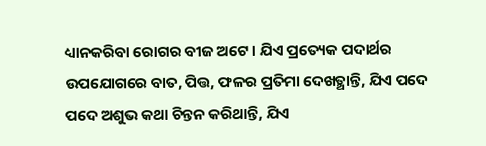ଧ୍ୟାନକରିବା ରୋଗର ବୀଜ ଅଟେ । ଯିଏ ପ୍ରତ୍ୟେକ ପଦାର୍ଥର ଉପଯୋଗରେ ବାତ, ପିତ୍ତ, ଫଳର ପ୍ରତିମା ଦେଖତ୍ଥାନ୍ତି, ଯିଏ ପଦେ ପଦେ ଅଶୁଭ କଥା ଚିନ୍ତନ କରିଥାନ୍ତି, ଯିଏ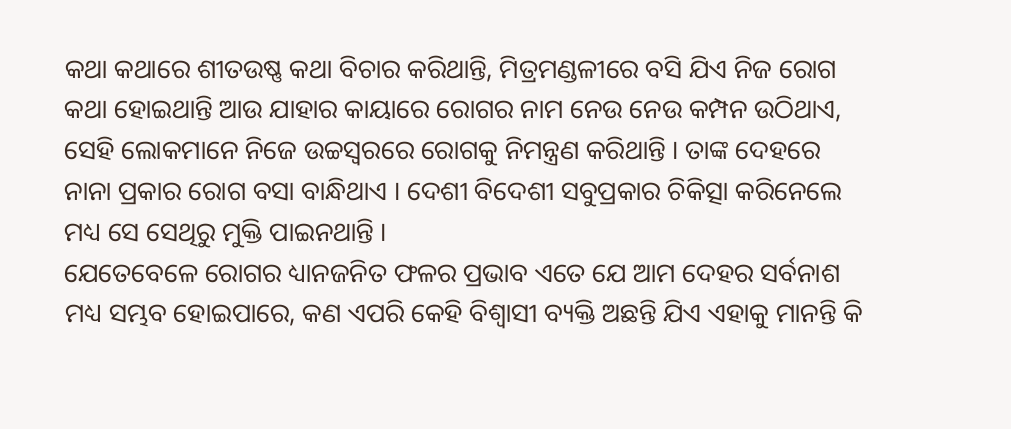କଥା କଥାରେ ଶୀତଉଷ୍ଣ କଥା ବିଚାର କରିଥାନ୍ତି, ମିତ୍ରମଣ୍ଡଳୀରେ ବସି ଯିଏ ନିଜ ରୋଗ କଥା ହୋଇଥାନ୍ତି ଆଉ ଯାହାର କାୟାରେ ରୋଗର ନାମ ନେଉ ନେଉ କମ୍ପନ ଉଠିଥାଏ, ସେହି ଲୋକମାନେ ନିଜେ ଉଚ୍ଚସ୍ୱରରେ ରୋଗକୁ ନିମନ୍ତ୍ରଣ କରିଥାନ୍ତି । ତାଙ୍କ ଦେହରେ ନାନା ପ୍ରକାର ରୋଗ ବସା ବାନ୍ଧିଥାଏ । ଦେଶୀ ବିଦେଶୀ ସବୁପ୍ରକାର ଚିକିତ୍ସା କରିନେଲେ ମଧ୍ୟ ସେ ସେଥିରୁ ମୁକ୍ତି ପାଇନଥାନ୍ତି ।
ଯେତେବେଳେ ରୋଗର ଧ୍ୟାନଜନିତ ଫଳର ପ୍ରଭାବ ଏତେ ଯେ ଆମ ଦେହର ସର୍ବନାଶ ମଧ୍ୟ ସମ୍ଭବ ହୋଇପାରେ, କଣ ଏପରି କେହି ବିଶ୍ୱାସୀ ବ୍ୟକ୍ତି ଅଛନ୍ତି ଯିଏ ଏହାକୁ ମାନନ୍ତି କି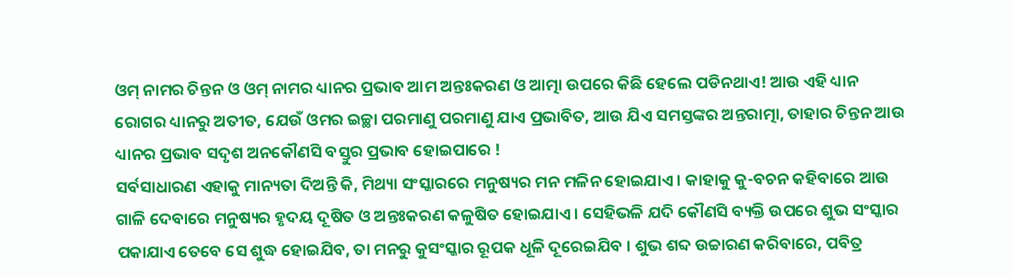ଓମ୍ ନାମର ଚିନ୍ତନ ଓ ଓମ୍ ନାମର ଧ୍ୟାନର ପ୍ରଭାବ ଆମ ଅନ୍ତଃକରଣ ଓ ଆତ୍ମା ଉପରେ କିଛି ହେଲେ ପଡିନଥାଏ! ଆଉ ଏହି ଧ୍ୟାନ ରୋଗର ଧ୍ୟାନରୁ ଅତୀତ, ଯେଉଁ ଓମର ଇଚ୍ଛା ପରମାଣୁ ପରମାଣୁ ଯାଏ ପ୍ରଭାବିତ, ଆଉ ଯିଏ ସମସ୍ତଙ୍କର ଅନ୍ତରାତ୍ମା, ତାହାର ଚିନ୍ତନ ଆଉ ଧ୍ୟାନର ପ୍ରଭାବ ସଦୃଶ ଅନକୌଣସି ବସ୍ତୁର ପ୍ରଭାବ ହୋଇପାରେ !
ସର୍ବସାଧାରଣ ଏହାକୁ ମାନ୍ୟତା ଦିଅନ୍ତି କି, ମିଥ୍ୟା ସଂସ୍କାରରେ ମନୁଷ୍ୟର ମନ ମଳିନ ହୋଇଯାଏ । କାହାକୁ କୁ-ବଚନ କହିବାରେ ଆଉ ଗାଳି ଦେବାରେ ମନୁଷ୍ୟର ହୃଦୟ ଦୂଷିତ ଓ ଅନ୍ତଃକରଣ କଳୁଷିତ ହୋଇଯାଏ । ସେହିଭଳି ଯଦି କୌଣସି ବ୍ୟକ୍ତି ଉପରେ ଶୁଭ ସଂସ୍କାର ପକାଯାଏ ତେବେ ସେ ଶୁଦ୍ଧ ହୋଇଯିବ, ତା ମନରୁ କୁସଂସ୍କାର ରୂପକ ଧୂଳି ଦୂରେଇଯିବ । ଶୁଭ ଶବ୍ଦ ଉଚ୍ଚାରଣ କରିବାରେ, ପବିତ୍ର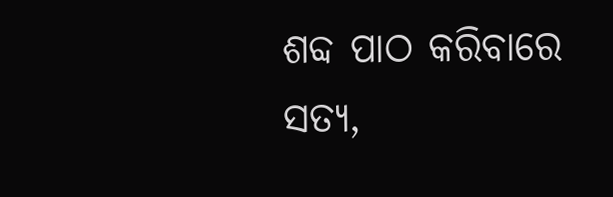ଶବ୍ଦ ପାଠ କରିବାରେ ସତ୍ୟ,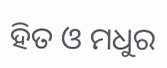ହିତ ଓ ମଧୁର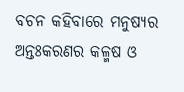ବଚନ କହିବାରେ ମନୁଷ୍ୟର ଅନ୍ତଃକରଣର କଳ୍ମଷ ଓ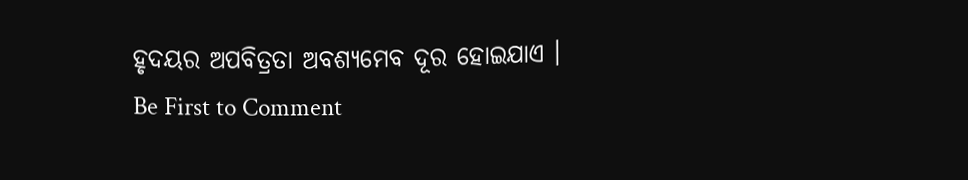ହୃଦୟର ଅପବିତ୍ରତା ଅବଶ୍ୟମେବ ଦୂର ହୋଇଯାଏ ।
Be First to Comment